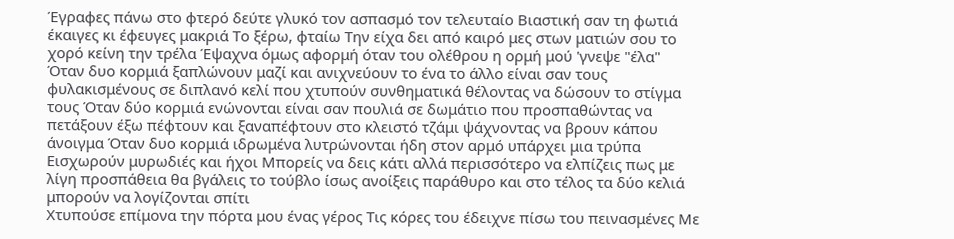Έγραφες πάνω στο φτερό δεύτε γλυκό τον ασπασμό τον τελευταίο Βιαστική σαν τη φωτιά έκαιγες κι έφευγες μακριά Το ξέρω, φταίω Την είχα δει από καιρό μες στων ματιών σου το χορό κείνη την τρέλα Έψαχνα όμως αφορμή όταν του ολέθρου η ορμή μού 'γνεψε "έλα"
Όταν δυο κορμιά ξαπλώνουν μαζί και ανιχνεύουν το ένα το άλλο είναι σαν τους φυλακισμένους σε διπλανό κελί που χτυπούν συνθηματικά θέλοντας να δώσουν το στίγμα τους Όταν δύο κορμιά ενώνονται είναι σαν πουλιά σε δωμάτιο που προσπαθώντας να πετάξουν έξω πέφτουν και ξαναπέφτουν στο κλειστό τζάμι ψάχνοντας να βρουν κάπου άνοιγμα Όταν δυο κορμιά ιδρωμένα λυτρώνονται ήδη στον αρμό υπάρχει μια τρύπα Εισχωρούν μυρωδιές και ήχοι Μπορείς να δεις κάτι αλλά περισσότερο να ελπίζεις πως με λίγη προσπάθεια θα βγάλεις το τούβλο ίσως ανοίξεις παράθυρο και στο τέλος τα δύο κελιά μπορούν να λογίζονται σπίτι
Χτυπούσε επίμονα την πόρτα μου ένας γέρος Τις κόρες του έδειχνε πίσω του πεινασμένες Με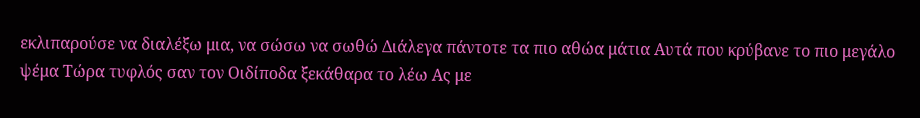εκλιπαρούσε να διαλέξω μια, να σώσω να σωθώ Διάλεγα πάντοτε τα πιο αθώα μάτια Αυτά που κρύβανε το πιο μεγάλο ψέμα Τώρα τυφλός σαν τον Οιδίποδα ξεκάθαρα το λέω Ας με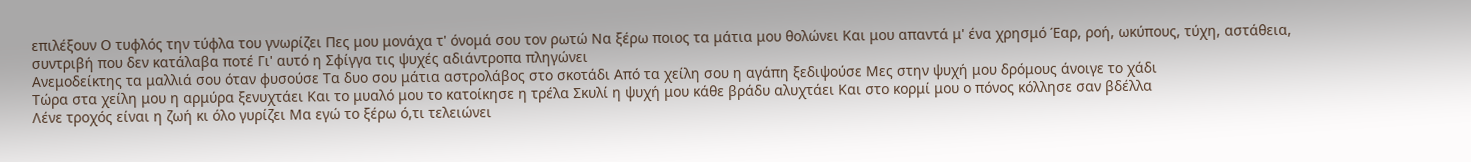επιλέξουν Ο τυφλός την τύφλα του γνωρίζει Πες μου μονάχα τ' όνομά σου τον ρωτώ Να ξέρω ποιος τα μάτια μου θολώνει Και μου απαντά μ' ένα χρησμό Έαρ, ροή, ωκύπους, τύχη, αστάθεια, συντριβή που δεν κατάλαβα ποτέ Γι' αυτό η Σφίγγα τις ψυχές αδιάντροπα πληγώνει
Ανεμοδείκτης τα μαλλιά σου όταν φυσούσε Τα δυο σου μάτια αστρολάβος στο σκοτάδι Από τα χείλη σου η αγάπη ξεδιψούσε Μες στην ψυχή μου δρόμους άνοιγε το χάδι
Τώρα στα χείλη μου η αρμύρα ξενυχτάει Και το μυαλό μου το κατοίκησε η τρέλα Σκυλί η ψυχή μου κάθε βράδυ αλυχτάει Και στο κορμί μου ο πόνος κόλλησε σαν βδέλλα
Λένε τροχός είναι η ζωή κι όλο γυρίζει Μα εγώ το ξέρω ό,τι τελειώνει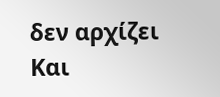δεν αρχίζει Και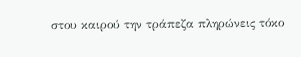στου καιρού την τράπεζα πληρώνεις τόκο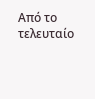Από το τελευταίο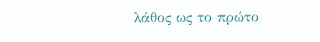λάθος ως το πρώτο